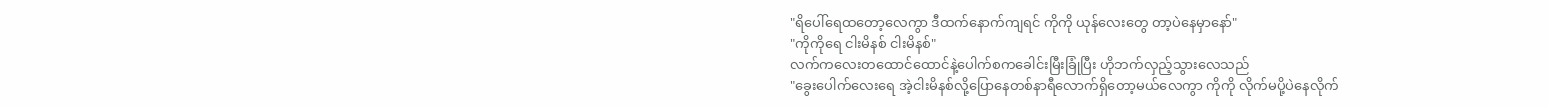"ရိပေါ်ရေထတော့လေကွာ ဒီထက်နောက်ကျရင် ကိုကို ယုန်လေးတွေ တာ့ပဲနေမှာနော်"
"ကိုကိုရေ ငါးမိနစ် ငါးမိနစ်"
လက်ကလေးတထောင်ထောင်နဲ့ပေါက်စကခေါင်းမြီးခြုံပြီး ဟိုဘက်လှည့်သွားလေသည်
"ခွေးပေါက်လေးရေ အဲ့ငါးမိနစ်လို့ပြောနေတစ်နာရီလောက်ရှိတော့မယ်လေကွာ ကိုကို လိုက်မပို့ပဲနေလိုက်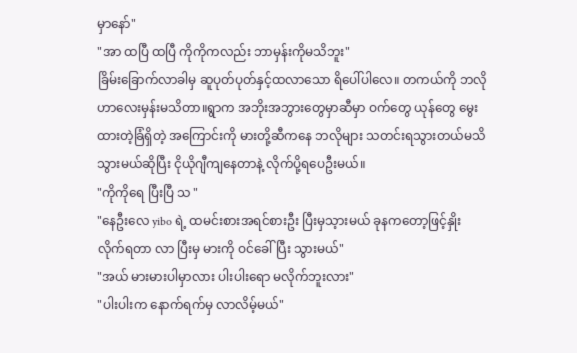မှာနော်"
"အာ ထပြီ ထပြီ ကိုကိုကလည်း ဘာမှန်းကိုမသိဘူး"
ခြိမ်းခြောက်လာခါမှ ဆူပုတ်ပုတ်နှင့်ထလာသော ရိပေါ်ပါလေ။ တကယ်ကို ဘလိုဟာလေးမှန်းမသိတာ။ရွာက အဘိုးအဘွားတွေမှာဆီမှာ ဝက်တွေ ယုန်တွေ မွေးထားတဲ့ခြံရှိတဲ့ အကြောင်းကို မားတို့ဆီကနေ ဘလိုများ သတင်းရသွားတယ်မသိ သွားမယ်ဆိုပြီး ငိုယိုဂျီကျနေတာနဲ့ လိုက်ပို့ရပေဦးမယ်။
"ကိုကိုရေ ပြီးပြီ သ "
"နေဦးလေ yibo ရဲ့ ထမင်းစားအရင်စားဦး ပြီးမှသ့ားမယ် ခုနကတော့ဖြင့်နှိုးလိုက်ရတာ လာ ပြီးမှ မားကို ဝင်ခေါ်ပြီး သွားမယ်"
"အယ် မားမားပါမှာလား ပါးပါးရော မလိုက်ဘူးလား"
"ပါးပါးက နောက်ရက်မှ လာလိမ့်မယ်"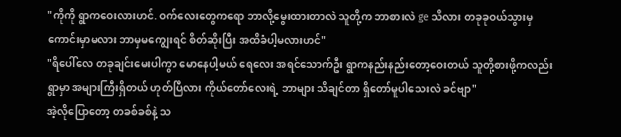"ကိုကို ရွာကဝေးလားဟင်. ဝက်လေးတွေကရော ဘာလို့မွေးထားတာလဲ သူတို့က ဘာစားလဲ ge သိလား တခုခုဝယ်သွားမှ ကောင်းမှာမလား ဘာမှမကျွေးရင် စိတ်ဆိုးပြီး အထိခံပါ့မလားဟင်"
"ရိပေါ်လေ တခုချင်းမေးပါကွာ မောနေပါ့မယ် ရေလေး အရင်သောက်ဦး ရွာကနည်းနည်းတော့ဝေးတယ် သူတို့စားဖို့ကလည်း ရွာမှာ အများကြီးရှိတယ် ဟုတ်ပြီလား ကိုယ်တော်လေးရဲ့ ဘာများ သိချင်တာ ရှိတော်မူပါသေးလဲ ခင်ဗျာ"
အဲ့လိုပြောတော့ တခစ်ခစ်နဲ့ သ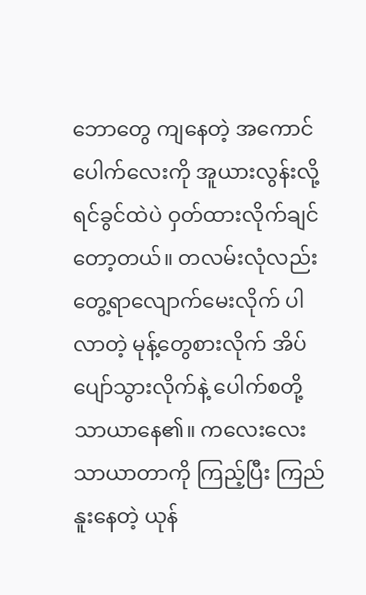ဘောတွေ ကျနေတဲ့ အကောင်ပေါက်လေးကို အူယားလွန်းလို့ရင်ခွင်ထဲပဲ ဝှတ်ထားလိုက်ချင်တော့တယ်။ တလမ်းလုံလည်း တွေ့ရာလျောက်မေးလိုက် ပါလာတဲ့ မုန့်တွေစားလိုက် အိပ်ပျော်သွားလိုက်နဲ့ ပေါက်စတို့ သာယာနေ၏။ ကလေးလေး သာယာတာကို ကြည့်ပြီး ကြည်နူးနေတဲ့ ယုန်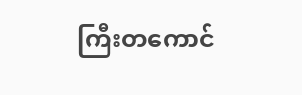ကြီးတကောင်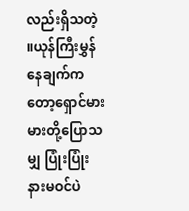လည်းရှိသတဲ့ ။ယုန်ကြီးမွှန်နေချက်ကတော့ရှောင်မားမားတို့ပြောသမျှ ပြုံးပြုံးနားမဝင်ပဲ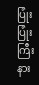ပြုံးပြုံးကြီးနား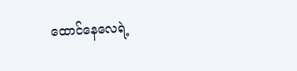ထောင်နေလေရဲ့